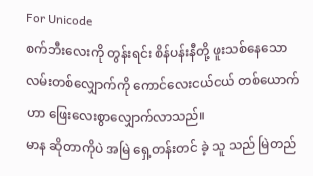For Unicode
စက်ဘီးလေးကို တွန်းရင်း စိန်ပန်းနီတို့ ဖူးသစ်နေသော လမ်းတစ်လျှောက်ကို ကောင်လေးငယ်ငယ် တစ်ယောက်ဟာ ဖြေးလေးစွာလျှောက်လာသည်။
မာန ဆိုတာကိုပဲ အမြဲ ရှေ့တန်းတင် ခဲ့ သူ သည် မြဲတည်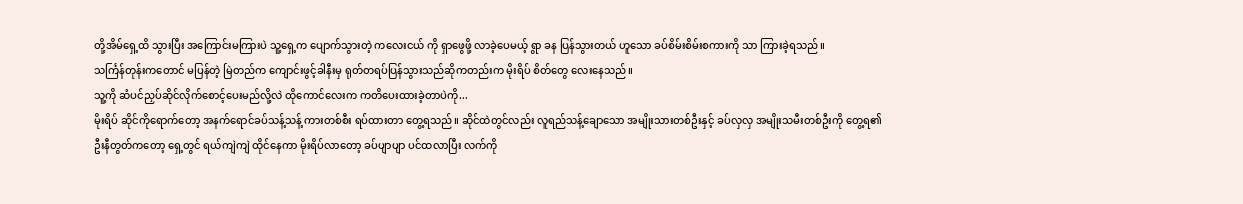တို့အိမ်ရှေ့ထိ သွားပြီး အကြောင်းမကြားပဲ သူ့ရှေ့က ပျောက်သွားတဲ့ ကလေးငယ် ကို ရှာဖွေဖို့ လာခဲ့ပေမယ့် ရွာ ခန ပြန်သွားတယ် ဟူသော ခပ်စိမ်းစိမ်းစကားကို သာ ကြားခဲ့ရသည်။
သင်္ကြန်တုန်းကတောင် မပြန်တဲ့ မြဲတည်က ကျောင်းဖွင့်ခါနီးမှ ရုတ်တရပ်ပြန်သွားသည်ဆိုကတည်းက မိုးရိပ် စိတ်တွေ လေးနေသည်။
သူ့ကို ဆံပင်ညှပ်ဆိုင်လိုက်စောင့်ပေးမည်လို့လဲ ထိုကောင်လေးက ကတိပေးထားခဲ့တာပဲကို...
မိုးရိပ် ဆိုင်ကိုရောက်တော့ အနက်ရောင်ခပ်သန့်သန့် ကားတစ်စီး ရပ်ထားတာ တွေ့ရသည်။ ဆိုင်ထဲတွင်လည်း လူရည်သန့်ချောသော အမျိုးသားတစ်ဦးနှင့် ခပ်လှလှ အမျိုးသမီးတစ်ဦးကို တွေ့ရ၏
ဦးနီတွတ်ကတော့ ရှေ့တွင် ရယ်ကျဲကျဲ ထိုင်နေကာ မိုးရိပ်လာတော့ ခပ်ပျာပျာ ပင်ထလာပြီး လက်ကို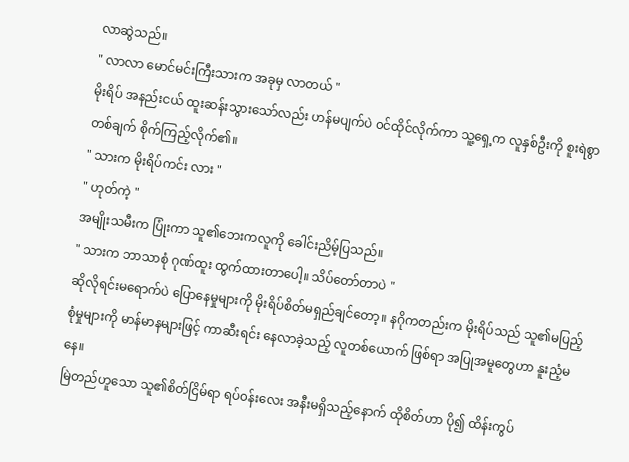လာဆွဲသည်။
" လာလာ မောင်မင်းကြီးသားက အခုမှ လာတယ် "
မိုးရိပ် အနည်းငယ် ထူးဆန်းသွားသော်လည်း ဟန်မပျက်ပဲ ၀င်ထိုင်လိုက်ကာ သူ့ရှေ့က လူနှစ်ဦးကို စူးရဲစွာတစ်ချက် စိုက်ကြည့်လိုက်၏။
" သားက မိုးရိပ်ကင်း လား "
" ဟုတ်ကဲ့ "
အမျိုးသမီးက ပြုံးကာ သူ၏ဘေးကလူကို ခေါင်းညိမ့်ပြသည်။
" သားက ဘာသာစုံ ဂုဏ်ထူး ထွက်ထားတာပေါ့။ သိပ်တော်တာပဲ "
ဆိုလိုရင်းမရောက်ပဲ ပြောနေမှုများကို မိုးရိပ်စိတ်မရှည်ချင်တော့။ နဂိုကတည်းက မိုးရိပ်သည် သူ၏မပြည့်စုံမှုများကို မာန်မာနများဖြင့် ကာဆီးရင်း နေလာခဲ့သည့် လူတစ်ယောက် ဖြစ်ရာ အပြုအမူတွေဟာ နူးညံ့မနေ။
မြဲတည်ဟူသော သူ၏စိတ်ငြိမ်ရာ ရပ်၀န်းလေး အနီးမရှိသည့်နောက် ထိုစိတ်ဟာ ပို၍ ထိန်းကွပ်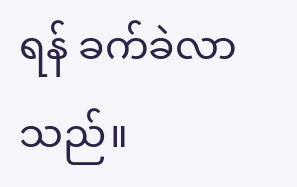ရန် ခက်ခဲလာသည်။